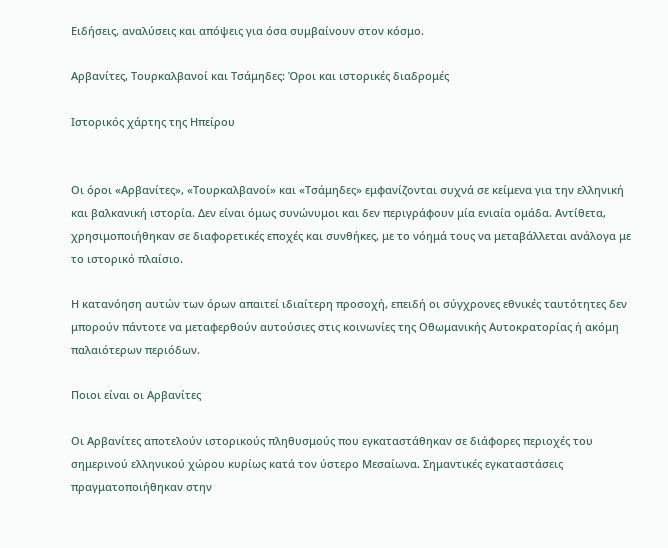Ειδήσεις, αναλύσεις και απόψεις για όσα συμβαίνουν στον κόσμο.

Αρβανίτες, Τουρκαλβανοί και Τσάμηδες: Όροι και ιστορικές διαδρομές

Ιστορικός χάρτης της Ηπείρου


Οι όροι «Αρβανίτες», «Τουρκαλβανοί» και «Τσάμηδες» εμφανίζονται συχνά σε κείμενα για την ελληνική και βαλκανική ιστορία. Δεν είναι όμως συνώνυμοι και δεν περιγράφουν μία ενιαία ομάδα. Αντίθετα, χρησιμοποιήθηκαν σε διαφορετικές εποχές και συνθήκες, με το νόημά τους να μεταβάλλεται ανάλογα με το ιστορικό πλαίσιο.

Η κατανόηση αυτών των όρων απαιτεί ιδιαίτερη προσοχή, επειδή οι σύγχρονες εθνικές ταυτότητες δεν μπορούν πάντοτε να μεταφερθούν αυτούσιες στις κοινωνίες της Οθωμανικής Αυτοκρατορίας ή ακόμη παλαιότερων περιόδων.

Ποιοι είναι οι Αρβανίτες

Οι Αρβανίτες αποτελούν ιστορικούς πληθυσμούς που εγκαταστάθηκαν σε διάφορες περιοχές του σημερινού ελληνικού χώρου κυρίως κατά τον ύστερο Μεσαίωνα. Σημαντικές εγκαταστάσεις πραγματοποιήθηκαν στην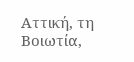Αττική, τη Βοιωτία,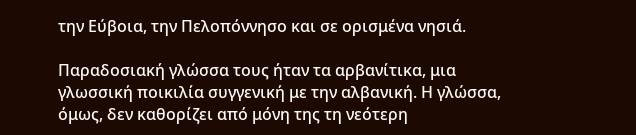την Εύβοια, την Πελοπόννησο και σε ορισμένα νησιά.

Παραδοσιακή γλώσσα τους ήταν τα αρβανίτικα, μια γλωσσική ποικιλία συγγενική με την αλβανική. Η γλώσσα, όμως, δεν καθορίζει από μόνη της τη νεότερη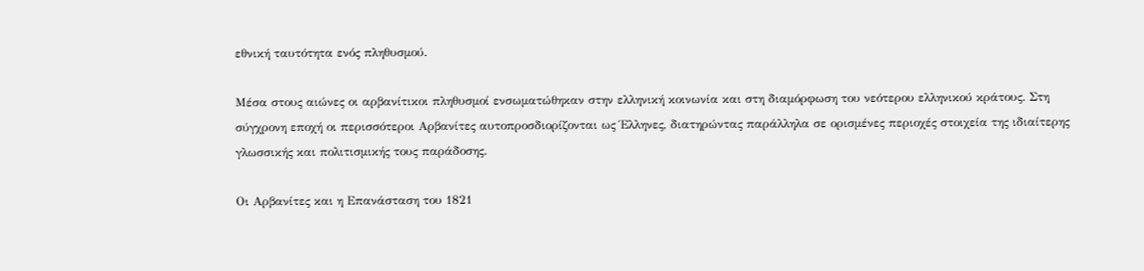εθνική ταυτότητα ενός πληθυσμού.

Μέσα στους αιώνες οι αρβανίτικοι πληθυσμοί ενσωματώθηκαν στην ελληνική κοινωνία και στη διαμόρφωση του νεότερου ελληνικού κράτους. Στη σύγχρονη εποχή οι περισσότεροι Αρβανίτες αυτοπροσδιορίζονται ως Έλληνες, διατηρώντας παράλληλα σε ορισμένες περιοχές στοιχεία της ιδιαίτερης γλωσσικής και πολιτισμικής τους παράδοσης.

Οι Αρβανίτες και η Επανάσταση του 1821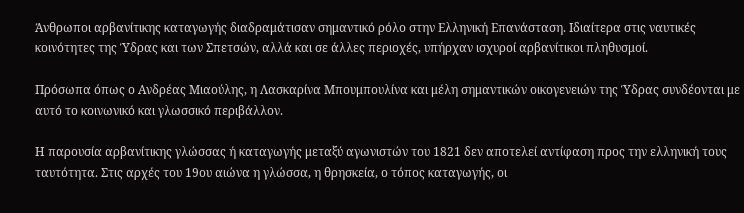Άνθρωποι αρβανίτικης καταγωγής διαδραμάτισαν σημαντικό ρόλο στην Ελληνική Επανάσταση. Ιδιαίτερα στις ναυτικές κοινότητες της Ύδρας και των Σπετσών, αλλά και σε άλλες περιοχές, υπήρχαν ισχυροί αρβανίτικοι πληθυσμοί.

Πρόσωπα όπως ο Ανδρέας Μιαούλης, η Λασκαρίνα Μπουμπουλίνα και μέλη σημαντικών οικογενειών της Ύδρας συνδέονται με αυτό το κοινωνικό και γλωσσικό περιβάλλον.

Η παρουσία αρβανίτικης γλώσσας ή καταγωγής μεταξύ αγωνιστών του 1821 δεν αποτελεί αντίφαση προς την ελληνική τους ταυτότητα. Στις αρχές του 19ου αιώνα η γλώσσα, η θρησκεία, ο τόπος καταγωγής, οι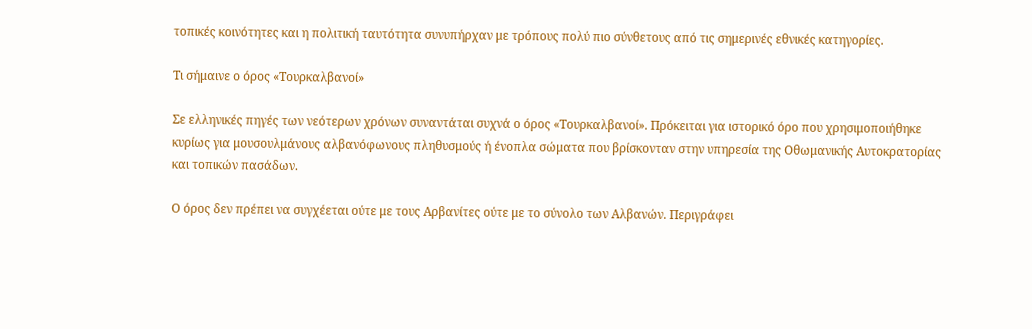τοπικές κοινότητες και η πολιτική ταυτότητα συνυπήρχαν με τρόπους πολύ πιο σύνθετους από τις σημερινές εθνικές κατηγορίες.

Τι σήμαινε ο όρος «Τουρκαλβανοί»

Σε ελληνικές πηγές των νεότερων χρόνων συναντάται συχνά ο όρος «Τουρκαλβανοί». Πρόκειται για ιστορικό όρο που χρησιμοποιήθηκε κυρίως για μουσουλμάνους αλβανόφωνους πληθυσμούς ή ένοπλα σώματα που βρίσκονταν στην υπηρεσία της Οθωμανικής Αυτοκρατορίας και τοπικών πασάδων.

Ο όρος δεν πρέπει να συγχέεται ούτε με τους Αρβανίτες ούτε με το σύνολο των Αλβανών. Περιγράφει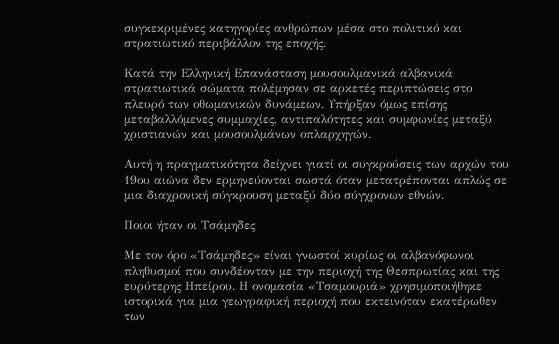συγκεκριμένες κατηγορίες ανθρώπων μέσα στο πολιτικό και στρατιωτικό περιβάλλον της εποχής.

Κατά την Ελληνική Επανάσταση μουσουλμανικά αλβανικά στρατιωτικά σώματα πολέμησαν σε αρκετές περιπτώσεις στο πλευρό των οθωμανικών δυνάμεων. Υπήρξαν όμως επίσης μεταβαλλόμενες συμμαχίες, αντιπαλότητες και συμφωνίες μεταξύ χριστιανών και μουσουλμάνων οπλαρχηγών.

Αυτή η πραγματικότητα δείχνει γιατί οι συγκρούσεις των αρχών του 19ου αιώνα δεν ερμηνεύονται σωστά όταν μετατρέπονται απλώς σε μια διαχρονική σύγκρουση μεταξύ δύο σύγχρονων εθνών.

Ποιοι ήταν οι Τσάμηδες

Με τον όρο «Τσάμηδες» είναι γνωστοί κυρίως οι αλβανόφωνοι πληθυσμοί που συνδέονταν με την περιοχή της Θεσπρωτίας και της ευρύτερης Ηπείρου. Η ονομασία «Τσαμουριά» χρησιμοποιήθηκε ιστορικά για μια γεωγραφική περιοχή που εκτεινόταν εκατέρωθεν των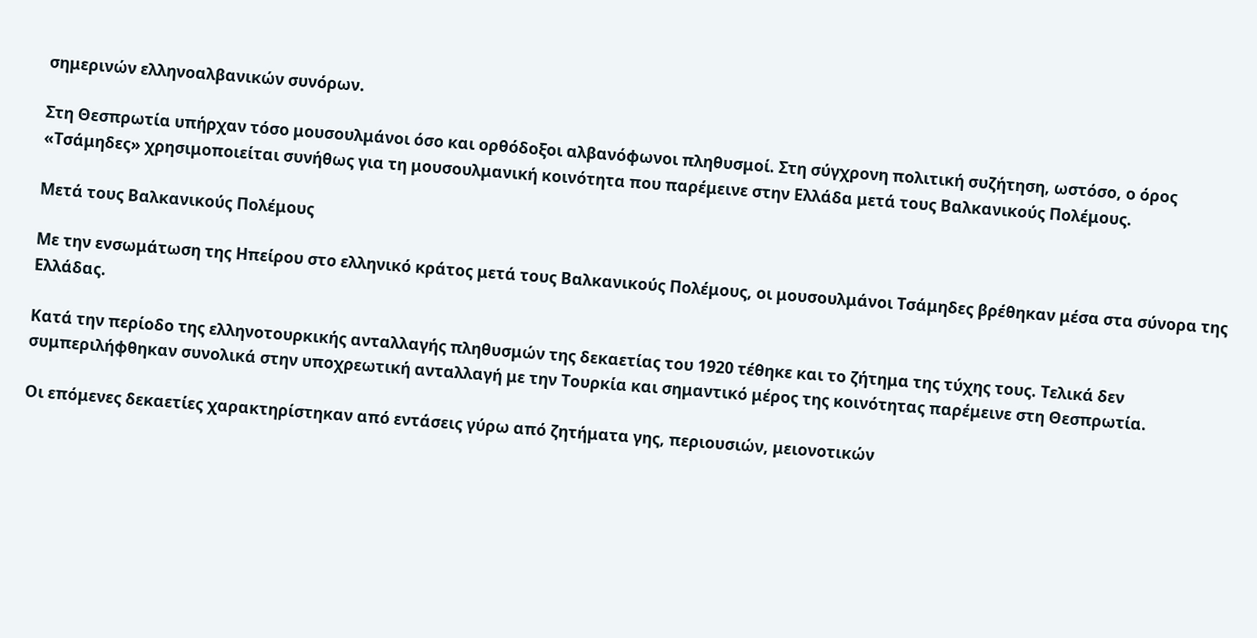σημερινών ελληνοαλβανικών συνόρων.

Στη Θεσπρωτία υπήρχαν τόσο μουσουλμάνοι όσο και ορθόδοξοι αλβανόφωνοι πληθυσμοί. Στη σύγχρονη πολιτική συζήτηση, ωστόσο, ο όρος «Τσάμηδες» χρησιμοποιείται συνήθως για τη μουσουλμανική κοινότητα που παρέμεινε στην Ελλάδα μετά τους Βαλκανικούς Πολέμους.

Μετά τους Βαλκανικούς Πολέμους

Με την ενσωμάτωση της Ηπείρου στο ελληνικό κράτος μετά τους Βαλκανικούς Πολέμους, οι μουσουλμάνοι Τσάμηδες βρέθηκαν μέσα στα σύνορα της Ελλάδας.

Κατά την περίοδο της ελληνοτουρκικής ανταλλαγής πληθυσμών της δεκαετίας του 1920 τέθηκε και το ζήτημα της τύχης τους. Τελικά δεν συμπεριλήφθηκαν συνολικά στην υποχρεωτική ανταλλαγή με την Τουρκία και σημαντικό μέρος της κοινότητας παρέμεινε στη Θεσπρωτία.

Οι επόμενες δεκαετίες χαρακτηρίστηκαν από εντάσεις γύρω από ζητήματα γης, περιουσιών, μειονοτικών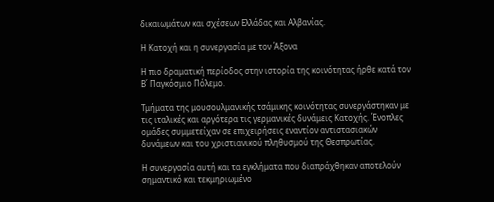δικαιωμάτων και σχέσεων Ελλάδας και Αλβανίας.

Η Κατοχή και η συνεργασία με τον Άξονα

Η πιο δραματική περίοδος στην ιστορία της κοινότητας ήρθε κατά τον Β΄ Παγκόσμιο Πόλεμο.

Τμήματα της μουσουλμανικής τσάμικης κοινότητας συνεργάστηκαν με τις ιταλικές και αργότερα τις γερμανικές δυνάμεις Κατοχής. Ένοπλες ομάδες συμμετείχαν σε επιχειρήσεις εναντίον αντιστασιακών δυνάμεων και του χριστιανικού πληθυσμού της Θεσπρωτίας.

Η συνεργασία αυτή και τα εγκλήματα που διαπράχθηκαν αποτελούν σημαντικό και τεκμηριωμένο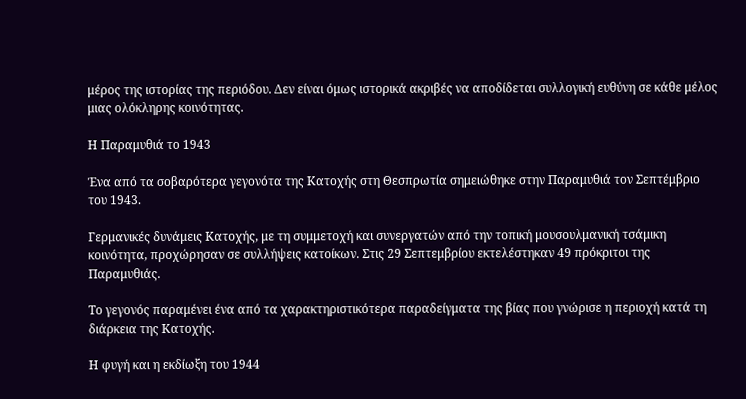μέρος της ιστορίας της περιόδου. Δεν είναι όμως ιστορικά ακριβές να αποδίδεται συλλογική ευθύνη σε κάθε μέλος μιας ολόκληρης κοινότητας.

Η Παραμυθιά το 1943

Ένα από τα σοβαρότερα γεγονότα της Κατοχής στη Θεσπρωτία σημειώθηκε στην Παραμυθιά τον Σεπτέμβριο του 1943.

Γερμανικές δυνάμεις Κατοχής, με τη συμμετοχή και συνεργατών από την τοπική μουσουλμανική τσάμικη κοινότητα, προχώρησαν σε συλλήψεις κατοίκων. Στις 29 Σεπτεμβρίου εκτελέστηκαν 49 πρόκριτοι της Παραμυθιάς.

Το γεγονός παραμένει ένα από τα χαρακτηριστικότερα παραδείγματα της βίας που γνώρισε η περιοχή κατά τη διάρκεια της Κατοχής.

Η φυγή και η εκδίωξη του 1944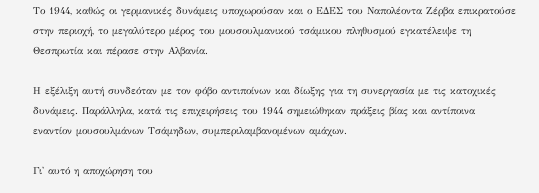Το 1944, καθώς οι γερμανικές δυνάμεις υποχωρούσαν και ο ΕΔΕΣ του Ναπολέοντα Ζέρβα επικρατούσε στην περιοχή, το μεγαλύτερο μέρος του μουσουλμανικού τσάμικου πληθυσμού εγκατέλειψε τη Θεσπρωτία και πέρασε στην Αλβανία.

Η εξέλιξη αυτή συνδεόταν με τον φόβο αντιποίνων και δίωξης για τη συνεργασία με τις κατοχικές δυνάμεις. Παράλληλα, κατά τις επιχειρήσεις του 1944 σημειώθηκαν πράξεις βίας και αντίποινα εναντίον μουσουλμάνων Τσάμηδων, συμπεριλαμβανομένων αμάχων.

Γι' αυτό η αποχώρηση του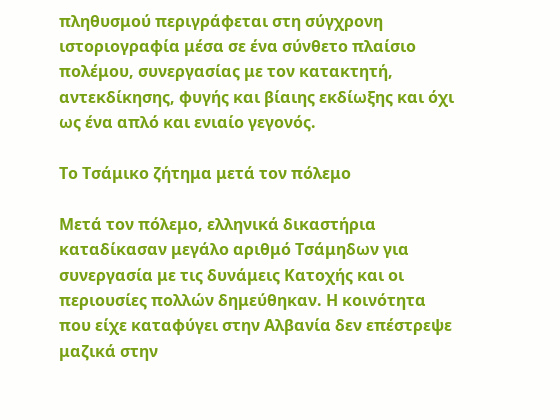πληθυσμού περιγράφεται στη σύγχρονη ιστοριογραφία μέσα σε ένα σύνθετο πλαίσιο πολέμου, συνεργασίας με τον κατακτητή, αντεκδίκησης, φυγής και βίαιης εκδίωξης και όχι ως ένα απλό και ενιαίο γεγονός.

Το Τσάμικο ζήτημα μετά τον πόλεμο

Μετά τον πόλεμο, ελληνικά δικαστήρια καταδίκασαν μεγάλο αριθμό Τσάμηδων για συνεργασία με τις δυνάμεις Κατοχής και οι περιουσίες πολλών δημεύθηκαν. Η κοινότητα που είχε καταφύγει στην Αλβανία δεν επέστρεψε μαζικά στην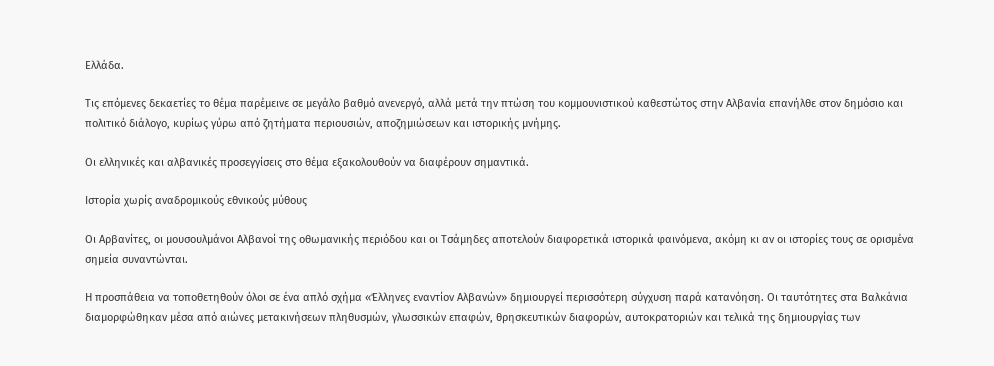Ελλάδα.

Τις επόμενες δεκαετίες το θέμα παρέμεινε σε μεγάλο βαθμό ανενεργό, αλλά μετά την πτώση του κομμουνιστικού καθεστώτος στην Αλβανία επανήλθε στον δημόσιο και πολιτικό διάλογο, κυρίως γύρω από ζητήματα περιουσιών, αποζημιώσεων και ιστορικής μνήμης.

Οι ελληνικές και αλβανικές προσεγγίσεις στο θέμα εξακολουθούν να διαφέρουν σημαντικά.

Ιστορία χωρίς αναδρομικούς εθνικούς μύθους

Οι Αρβανίτες, οι μουσουλμάνοι Αλβανοί της οθωμανικής περιόδου και οι Τσάμηδες αποτελούν διαφορετικά ιστορικά φαινόμενα, ακόμη κι αν οι ιστορίες τους σε ορισμένα σημεία συναντώνται.

Η προσπάθεια να τοποθετηθούν όλοι σε ένα απλό σχήμα «Έλληνες εναντίον Αλβανών» δημιουργεί περισσότερη σύγχυση παρά κατανόηση. Οι ταυτότητες στα Βαλκάνια διαμορφώθηκαν μέσα από αιώνες μετακινήσεων πληθυσμών, γλωσσικών επαφών, θρησκευτικών διαφορών, αυτοκρατοριών και τελικά της δημιουργίας των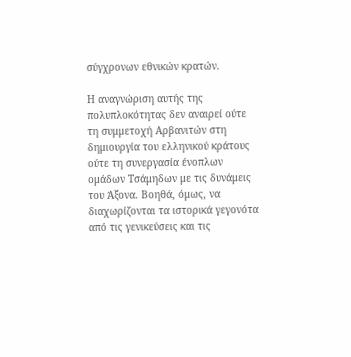σύγχρονων εθνικών κρατών.

Η αναγνώριση αυτής της πολυπλοκότητας δεν αναιρεί ούτε τη συμμετοχή Αρβανιτών στη δημιουργία του ελληνικού κράτους ούτε τη συνεργασία ένοπλων ομάδων Τσάμηδων με τις δυνάμεις του Άξονα. Βοηθά, όμως, να διαχωρίζονται τα ιστορικά γεγονότα από τις γενικεύσεις και τις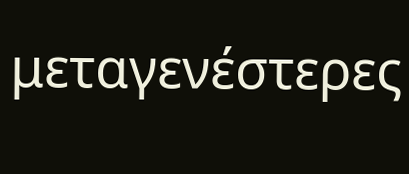μεταγενέστερες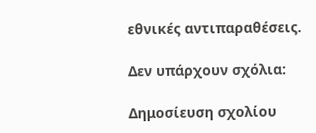εθνικές αντιπαραθέσεις.

Δεν υπάρχουν σχόλια:

Δημοσίευση σχολίου